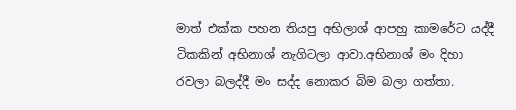මාත් එක්ක පහන තියපු අභිලාශ් ආපහු කාමරේට යද්දී ටිකකින් අභිනාශ් නැගිටලා ආවා.අභිනාශ් මං දිහා රවලා බලද්දී මං සද්ද නොකර බිම බලා ගත්තා.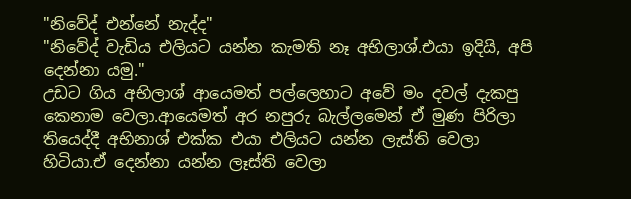"නිවේද් එන්නේ නැද්ද"
"නිවේද් වැඩිය එලියට යන්න කැමති නෑ අභිලාශ්.එයා ඉදියි, අපි දෙන්නා යමු."
උඩට ගිය අභිලාශ් ආයෙමත් පල්ලෙහාට අවේ මං දවල් දැකපු කෙනාම වෙලා.ආයෙමත් අර නපුරු බැල්ලමෙන් ඒ මුණ පිරිලා තියෙද්දී අභිනාශ් එක්ක එයා එලියට යන්න ලැස්ති වෙලා හිටියා.ඒ දෙන්නා යන්න ලෑස්ති වෙලා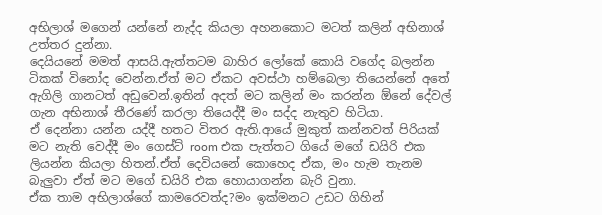අභිලාශ් මගෙන් යන්නේ නැද්ද කියලා අහනකොට මටත් කලින් අභිනාශ් උත්තර දුන්නා.
දෙයියනේ මමත් ආසයි.ඇත්තටම බාහිර ලෝකේ කොයි වගේද බලන්න ටිකක් විනෝද වෙන්න.ඒත් මට ඒකට අවස්ථා හම්බෙලා තියෙන්නේ අතේ ඇගිලි ගානටත් අඩුවෙන්.ඉතින් අදත් මට කලින් මං කරන්න ඕනේ දේවල් ගැන අභිනාශ් තීරණේ කරලා තියෙද්දී මං සද්ද නැතුව හිටියා.
ඒ දෙන්නා යන්න යද්දී හතට විතර ඇති.ආයේ මුකුත් කන්නවත් පිරියක් මට නැති වෙද්දී මං ගෙස්ට් room එක පැත්තට ගියේ මගේ ඩයිරි එක ලියන්න කියලා හිතන්.ඒත් දෙවියනේ කොහෙද ඒක, මං හැම තැනම බැලුවා ඒත් මට මගේ ඩයිරි එක හොයාගන්න බැරි වුනා.
ඒක තාම අභිලාශ්ගේ කාමරෙවත්ද?මං ඉක්මනට උඩට ගිහින්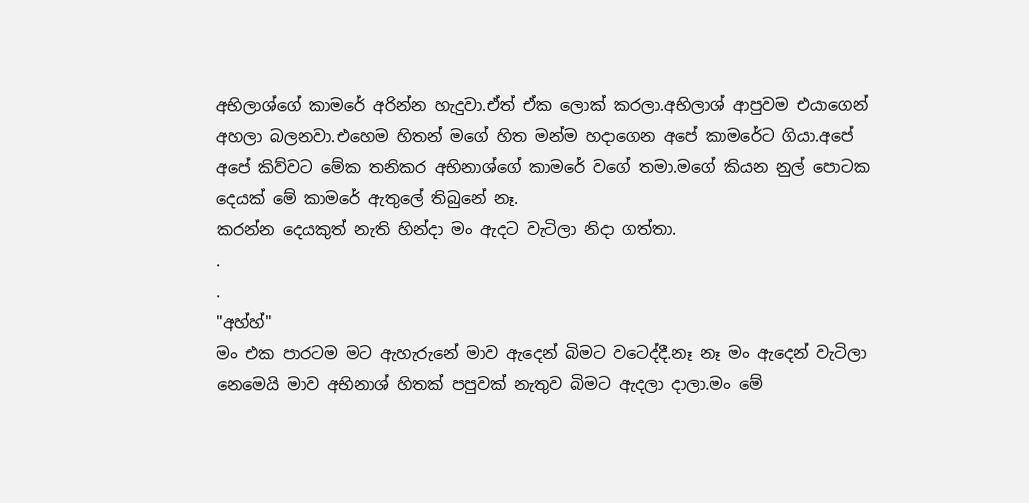අභිලාශ්ගේ කාමරේ අරින්න හැදුවා.ඒත් ඒක ලොක් කරලා.අභිලාශ් ආපුවම එයාගෙන් අහලා බලනවා.එහෙම හිතන් මගේ හිත මන්ම හදාගෙන අපේ කාමරේට ගියා.අපේ අපේ කිව්වට මේක තනිකර අභිනාශ්ගේ කාමරේ වගේ තමා.මගේ කියන නුල් පොටක දෙයක් මේ කාමරේ ඇතුලේ තිබුනේ නෑ.
කරන්න දෙයකුත් නැති හින්දා මං ඇදට වැටිලා නිදා ගත්තා.
.
.
"අහ්හ්"
මං එක පාරටම මට ඇහැරුනේ මාව ඇදෙන් බිමට වටෙද්දී.නෑ නෑ මං ඇදෙන් වැටිලා නෙමෙයි මාව අභිනාශ් හිතක් පපුවක් නැතුව බිමට ඇදලා දාලා.මං මේ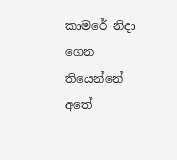කාමරේ නිදා ගෙන තියෙන්නේ අතේ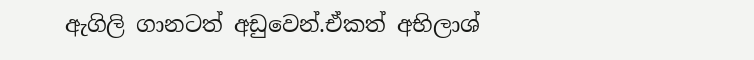ඇගිලි ගානටත් අඩුවෙන්.ඒකත් අභිලාශ්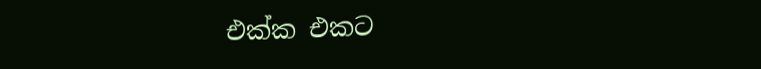එක්ක එකට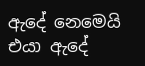ඇදේ නෙමෙයි එයා ඇදේ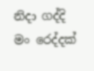නිදා ගද්දි මං රෙද්දක්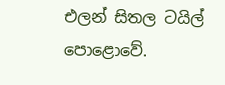එලන් සිතල ටයිල් පොළොවේ.